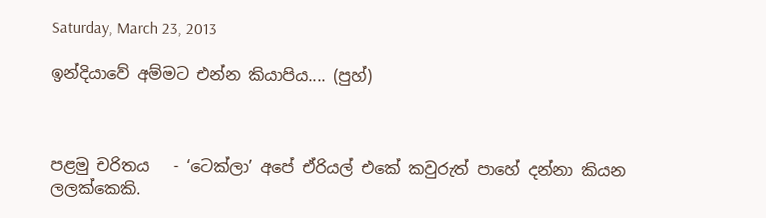Saturday, March 23, 2013

ඉන්දියාවේ අම්මට එන්න කියාපිය.... (පුහ්)



පළමු චරිතය   - ‘ටෙක්ලා’ අපේ ඒරියල් එකේ කවුරුත් පාහේ දන්නා කියන ලලක්කෙකි.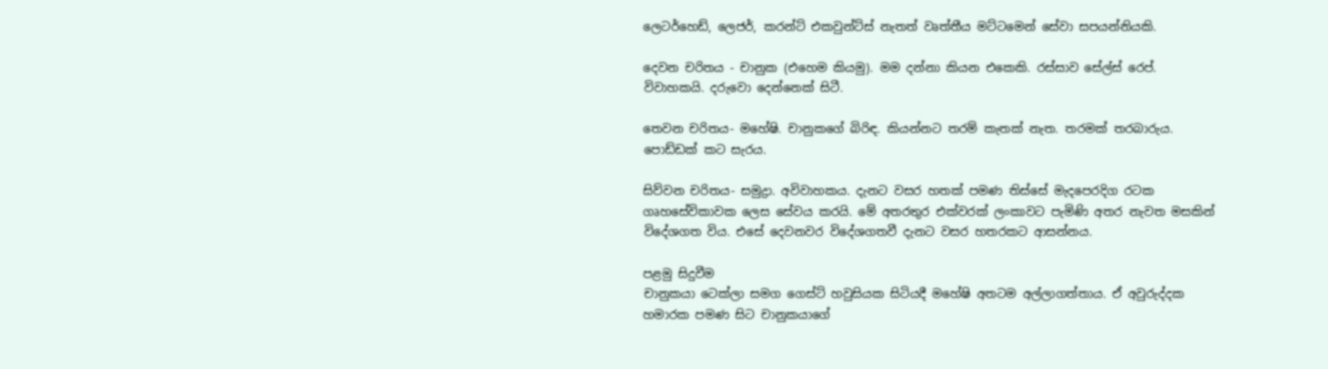ලෙටර්හෙඩ්, ලෙජර්, කරන්ට් එකවුන්ට්ස් නැතත් වෘත්තීය මට්ටමෙන් සේවා සපයන්නියකි.

දෙවන චරිතය - චානුක (එහෙම කියමු). මම දන්නා කියන එකෙකි. රස්සාව සේල්ස් රෙප්. විවාහකයි. දරුවො දෙන්නෙක් සිටී.

තෙවන චරිතය- මහේෂි. චානුකගේ බිරිඳ. කියන්නට තරම් කැතක් නැත. තරමක් තරබාරුය. පොඩ්ඩක් කට සැරය.

සිව්වන චරිතය- සමුද්‍රා. අවිවාහකය. දැනට වසර හතක් පමණ තිස්සේ මැදපෙරදිග රටක ගෘහසේවිකාවක ලෙස සේවය කරයි. මේ අතරතුර එක්වරක් ලංකාවට පැමිණි අතර නැවත මසකින් විදේශගත විය. එසේ දෙවනවර විදේශගතවී දැනට වසර හතරකට ආසන්නය.

පළමු සිදුවීම
චානුකයා ටෙක්ලා සමග ගෙස්ට් හවුසියක සිටියදී මහේෂි අතටම අල්ලාගත්තාය. ඒ අවුරුද්දක හමාරක පමණ සිට චානුකයාගේ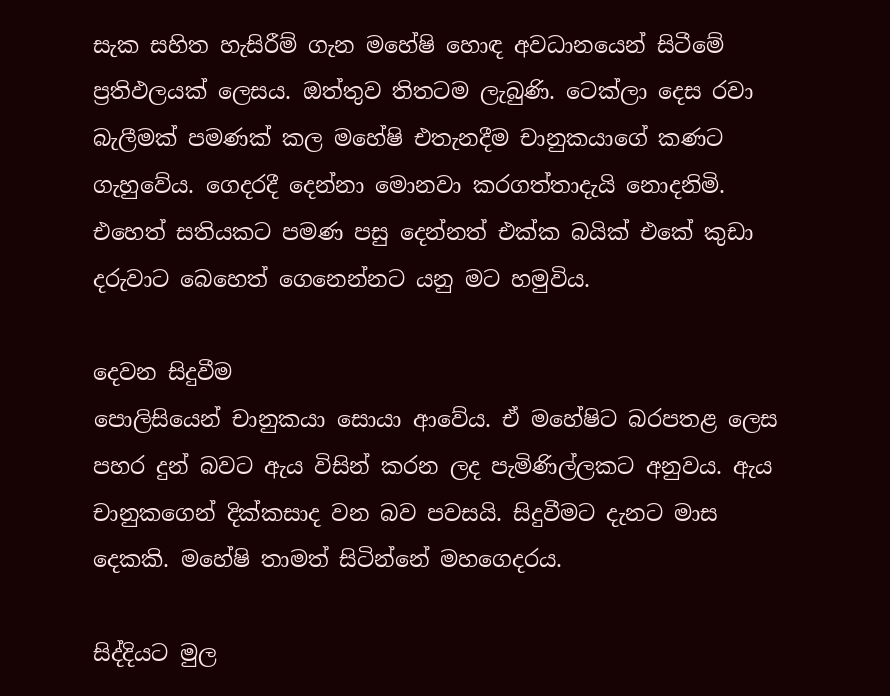සැක සහිත හැසිරීම් ගැන මහේෂි හොඳ අවධානයෙන් සිටීමේ ප්‍රතිඵලයක් ලෙසය. ඔත්තුව තිතටම ලැබුණි. ටෙක්ලා දෙස රවා බැලීමක් පමණක් කල මහේෂි එතැනදීම චානුකයාගේ කණට ගැහුවේය. ගෙදරදී දෙන්නා මොනවා කරගත්තාදැයි නොදනිමි.  එහෙත් සතියකට පමණ පසු දෙන්නත් එක්ක බයික් එකේ කුඩා දරුවාට බෙහෙත් ගෙනෙන්නට යනු මට හමුවිය.

දෙවන සිදුවීම
පොලිසියෙන් චානුකයා සොයා ආවේය. ඒ මහේෂිට බරපතළ ලෙස පහර දුන් බවට ඇය විසින් කරන ලද පැමිණිල්ලකට අනුවය. ඇය චානුකගෙන් දික්කසාද වන බව පවසයි. සිදුවීමට දැනට මාස දෙකකි. මහේෂි තාමත් සිටින්නේ මහගෙදරය.

සිද්දියට මුල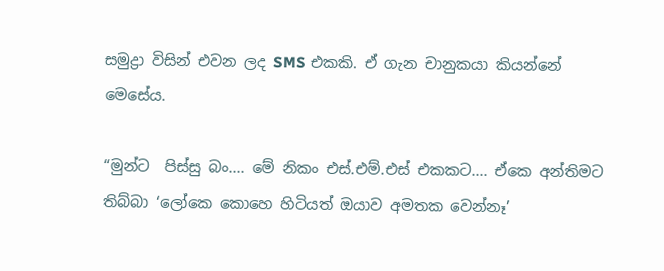සමුද්‍රා විසින් එවන ලද SMS එකකි. ඒ ගැන චානුකයා කියන්නේ මෙසේය.

“මුන්ට  පිස්සු බං.... මේ නිකං එස්.එම්.එස් එකකට.... ඒකෙ අන්තිමට තිබ්බා ‘ලෝකෙ කොහෙ හිටියත් ඔයාව අමතක වෙන්නෑ’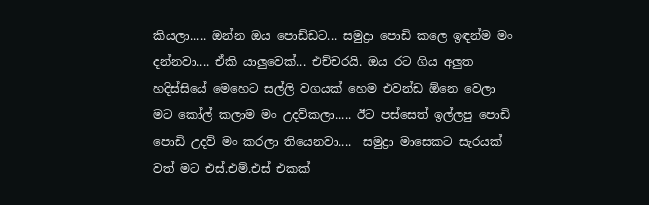කියලා..... ඔන්න ඔය පොඩ්ඩට... සමුද්‍රා පොඩි කලෙ ඉඳන්ම මං දන්නවා.... ඒකි යාලුවෙක්... එච්චරයි. ඔය රට ගිය අලුත හදිස්සියේ මෙහෙට සල්ලි වගයක් හෙම එවන්ඩ ඕනෙ වෙලා මට කෝල් කලාම මං උදව්කලා..... ඊට පස්සෙත් ඉල්ලපු පොඩි පොඩි උදව් මං කරලා තියෙනවා....  සමුද්‍රා මාසෙකට සැරයක් වත් මට එස්.එම්.එස් එකක්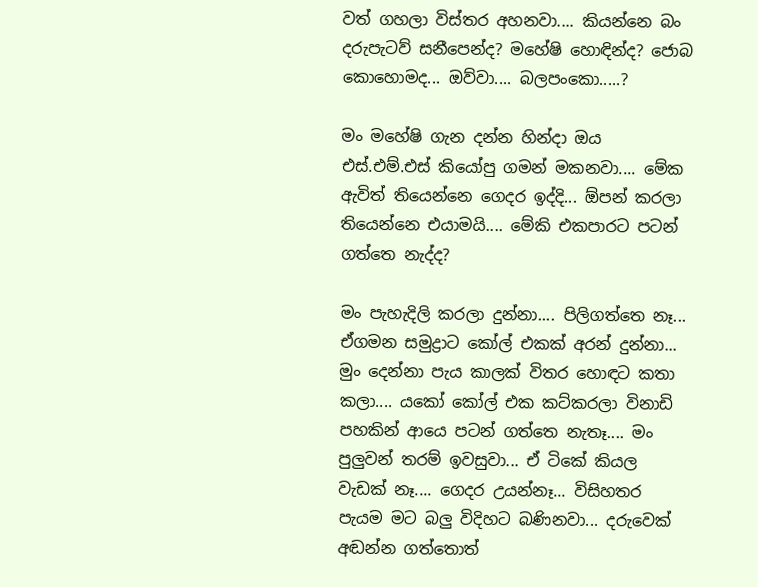වත් ගහලා විස්තර අහනවා.... කියන්නෙ බං දරුපැටව් සනීපෙන්ද? මහේෂි හොඳින්ද? ජොබ කොහොමද... ඔව්වා.... බලපංකො.....?

මං මහේෂි ගැන දන්න හින්දා ඔය එස්.එම්.එස් කියෝපු ගමන් මකනවා.... මේක ඇවිත් තියෙන්නෙ ගෙදර ඉද්දි... ඕපන් කරලා තියෙන්නෙ එයාමයි.... මේකි එකපාරට පටන් ගත්තෙ නැද්ද?

මං පැහැදිලි කරලා දුන්නා.... පිලිගත්තෙ නෑ... ඒගමන සමුද්‍රාට කෝල් එකක් අරන් දුන්නා... මුං දෙන්නා පැය කාලක් විතර හොඳට කතා කලා.... යකෝ කෝල් එක කට්කරලා විනාඩි පහකින් ආයෙ පටන් ගත්තෙ නැතෑ.... මං පුලුවන් තරම් ඉවසුවා... ඒ ටිකේ කියල වැඩක් නෑ.... ගෙදර උයන්නෑ... විසිහතර පැයම මට බලු විදිහට බණිනවා... දරුවෙක් අඬන්න ගත්තොත්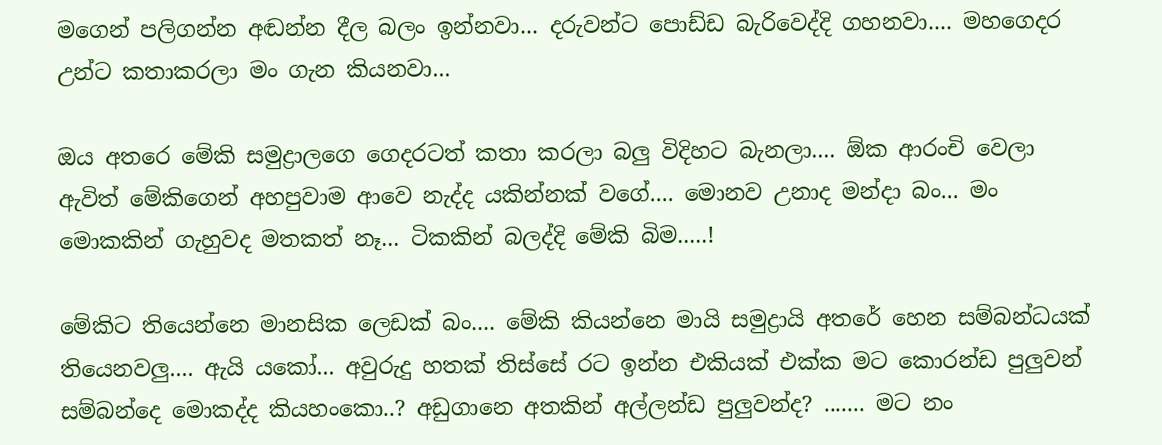මගෙන් පලිගන්න අඬන්න දීල බලං ඉන්නවා... දරුවන්ට පොඩ්ඩ බැරිවෙද්දි ගහනවා.... මහගෙදර උන්ට කතාකරලා මං ගැන කියනවා...

ඔය අතරෙ මේකි සමුද්‍රාලගෙ ගෙදරටත් කතා කරලා බලු විදිහට බැනලා.... ඕක ආරංචි වෙලා ඇවිත් මේකිගෙන් අහපුවාම ආවෙ නැද්ද යකින්නක් වගේ.... මොනව උනාද මන්දා බං... මං මොකකින් ගැහුවද මතකත් නෑ... ටිකකින් බලද්දි මේකි බිම.....!

මේකිට තියෙන්නෙ මානසික ලෙඩක් බං.... මේකි කියන්නෙ මායි සමුද්‍රායි අතරේ හෙන සම්බන්ධයක් තියෙනවලු.... ඇයි යකෝ... අවුරුදු හතක් තිස්සේ රට ඉන්න එකියක් එක්ක මට කොරන්ඩ පුලුවන් සම්බන්දෙ මොකද්ද කියහංකො..? අඩුගානෙ අතකින් අල්ලන්ඩ පුලුවන්ද? ....... මට නං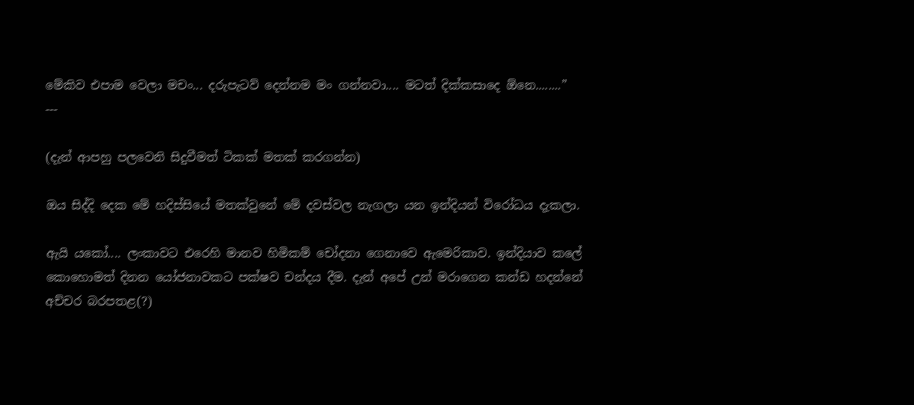මේකිව එපාම වෙලා මචං... දරුපැටව් දෙන්නම මං ගන්නවා.... මටත් දික්කසාදෙ ඕනෙ........”
---

(දැන් ආපහු පලවෙනි සිදුවීමත් ටිකක් මතක් කරගන්න)

ඔය සිද්දි දෙක මේ හදිස්සියේ මතක්වුනේ මේ දවස්වල නැගලා යන ඉන්දියන් විරෝධය දැකලා.

ඇයි යකෝ.... ලංකාවට එරෙහි මානව හිමිකම් චෝදනා ගෙනාවෙ ඇමෙරිකාව. ඉන්දියාව කලේ කොහොමත් දිනන යෝජනාවකට පක්ෂව චන්දය දීම. දැන් අපේ උන් මරාගෙන කන්ඩ හදන්නේ අච්චර බරපතළ(?)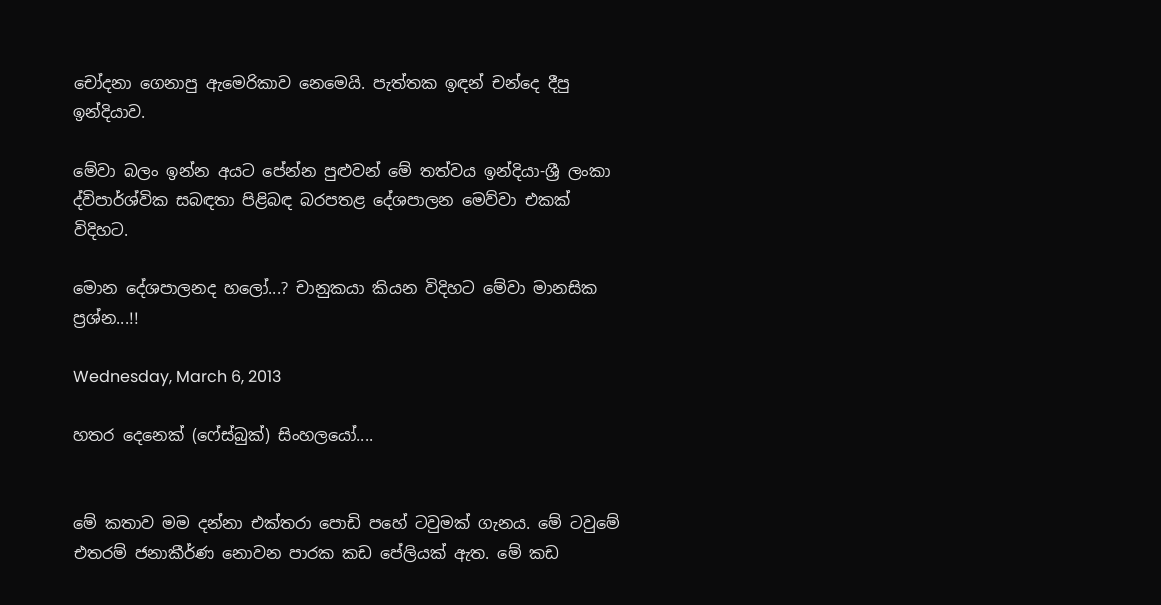චෝදනා ගෙනාපු ඇමෙරිකාව නෙමෙයි. පැත්තක ඉඳන් චන්දෙ දීපු ඉන්දියාව.

මේවා බලං ඉන්න අයට පේන්න පුළුවන් මේ තත්වය ඉන්දියා-ශ්‍රී ලංකා ද්විපාර්ශ්වික සබඳතා පිළිබඳ බරපතළ දේශපාලන මෙව්වා එකක් විදිහට.

මොන දේශපාලනද හලෝ...? චානුකයා කියන විදිහට මේවා මානසික ප්‍රශ්න...!!

Wednesday, March 6, 2013

හතර දෙනෙක් (ෆේස්බුක්) සිංහලයෝ....


මේ කතාව මම දන්නා එක්තරා පොඩි පහේ ටවුමක් ගැනය. මේ ටවුමේ එතරම් ජනාකීර්ණ නොවන පාරක කඩ පේලියක් ඇත. මේ කඩ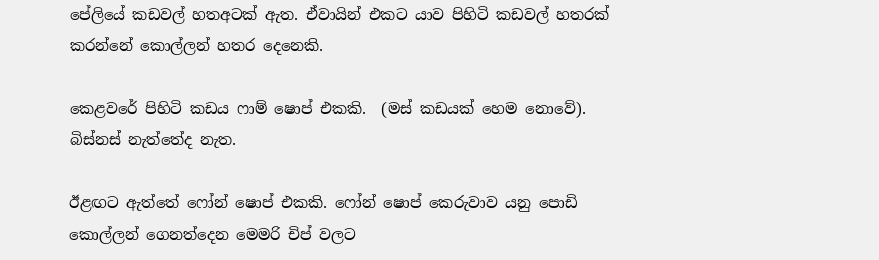පේලියේ කඩවල් හතඅටක් ඇත. ඒවායින් එකට යාව පිහිටි කඩවල් හතරක් කරන්නේ කොල්ලන් හතර දෙනෙකි.

කෙළවරේ පිහිටි කඩය ෆාම් ෂොප් එකකි.  (මස් කඩයක් හෙම නොවේ).  බිස්නස් නැත්තේද නැත.

ඊළඟට ඇත්තේ ෆෝන් ෂොප් එකකි. ෆෝන් ෂොප් කෙරුවාව යනු පොඩි කොල්ලන් ගෙනත්දෙන මෙමරි චිප් වලට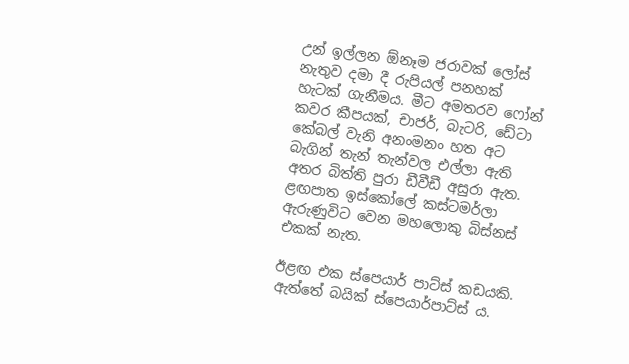උන් ඉල්ලන ඕනෑම ජරාවක් ලෝස් නැතුව දමා දී රුපියල් පනහක් හැටක් ගැනීමය. මීට අමතරව ෆෝන් කවර කීපයක්, චාජර්, බැටරි, ඩේටා කේබල් වැනි අනංමනං හත අට බැගින් තැන් තැන්වල එල්ලා ඇති අතර බිත්ති පුරා ඩීවීඩී අසුරා ඇත. ළඟපාත ඉස්කෝලේ කස්ටමර්ලා ඇරුණුවිට වෙන මහලොකු බිස්නස් එකක් නැත.

ඊළඟ එක ස්පෙයාර් පාට්ස් කඩයකි. ඇත්තේ බයික් ස්පෙයාර්පාට්ස් ය.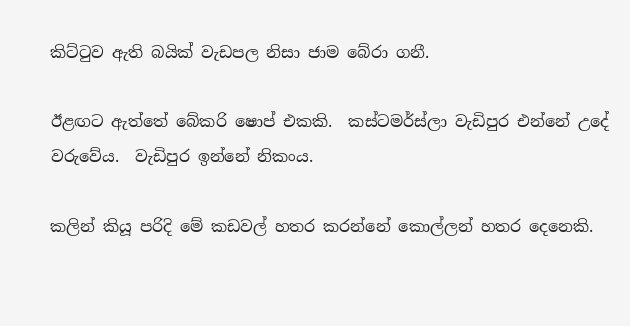කිට්ටුව ඇති බයික් වැඩපල නිසා ජාම බේරා ගනී.

ඊළඟට ඇත්තේ බේකරි ෂොප් එකකි.  කස්ටමර්ස්ලා වැඩිපුර එන්නේ උදේ වරුවේය.  වැඩිපුර ඉන්නේ නිකංය.

කලින් කියූ පරිදි මේ කඩවල් හතර කරන්නේ කොල්ලන් හතර දෙනෙකි.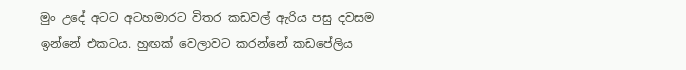මුං උදේ අටට අටහමාරට විතර කඩවල් ඇරිය පසු දවසම ඉන්නේ එකටය. හුඟක් වෙලාවට කරන්නේ කඩපේලිය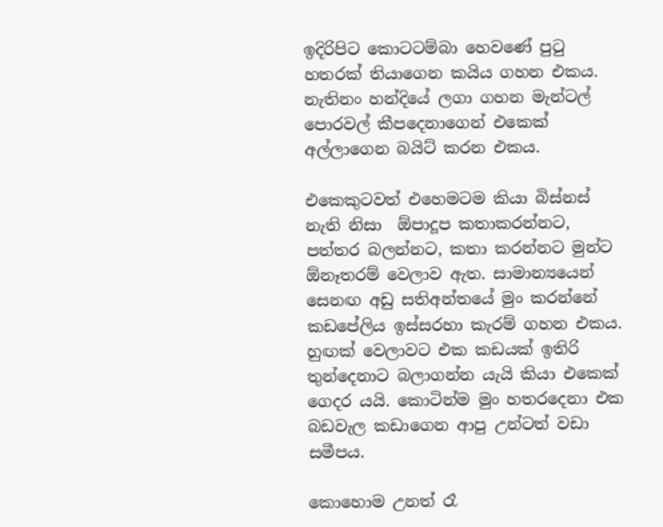ඉදිරිපිට කොටටම්බා හෙවණේ පුටු හතරක් තියාගෙන කයිය ගහන එකය.  නැතිනං හන්දියේ ලගා ගහන මැන්ටල් පොරවල් කීපදෙනාගෙන් එකෙක් අල්ලාගෙන බයිට් කරන එකය.

එකෙකුටවත් එහෙමටම කියා බිස්නස් නැති නිසා  ඕපාදූප කතාකරන්නට, පත්තර බලන්නට, කතා කරන්නට මුන්ට ඕනෑතරම් වෙලාව ඇත. සාමාන්‍යයෙන් සෙනඟ අඩු සතිඅන්තයේ මුං කරන්නේ කඩපේලිය ඉස්සරහා කැරම් ගහන එකය. හුඟක් වෙලාවට එක කඩයක් ඉතිරි තුන්දෙනාට බලාගන්න යැයි කියා එකෙක් ගෙදර යයි. කොටින්ම මුං හතරදෙනා එක බඩවැල කඩාගෙන ආපු උන්ටත් වඩා සමීපය.

කොහොම උනත් රෑ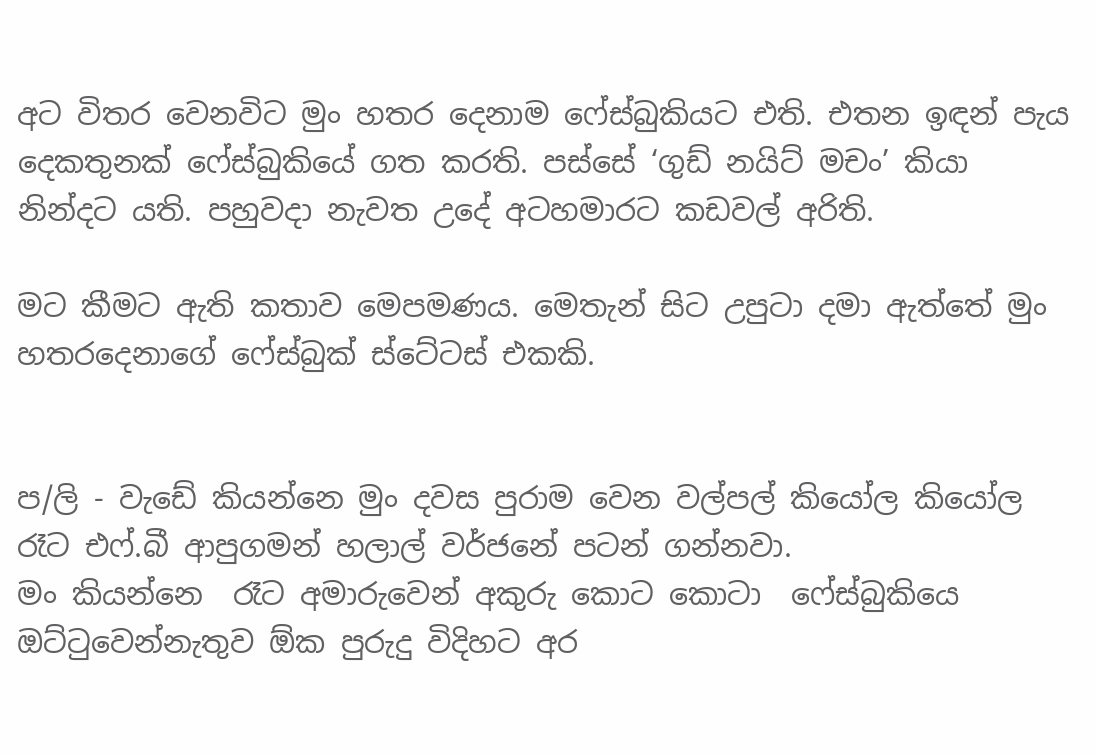අට විතර වෙනවිට මුං හතර දෙනාම ෆේස්බුකියට එති. එතන ඉඳන් පැය දෙකතුනක් ෆේස්බුකියේ ගත කරති. පස්සේ ‘ගුඩ් නයිට් මචං’ කියා නින්දට යති. පහුවදා නැවත උදේ අටහමාරට කඩවල් අරිති.

මට කීමට ඇති කතාව මෙපමණය. මෙතැන් සිට උපුටා දමා ඇත්තේ මුං හතරදෙනාගේ ෆේස්බුක් ස්ටේටස් එකකි.


ප/ලි - වැඩේ කියන්නෙ මුං දවස පුරාම වෙන වල්පල් කියෝල කියෝල රෑට එෆ්.බී ආපුගමන් හලාල් වර්ජනේ පටන් ගන්නවා.
මං කියන්නෙ  රෑට අමාරුවෙන් අකුරු කොට කොටා  ෆේස්බුකියෙ ඔට්ටුවෙන්නැතුව ඕක පුරුදු විදිහට අර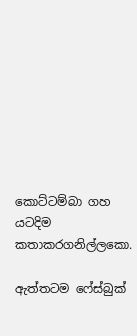කොට්ටම්බා ගහ යටදිම කතාකරගනිල්ලකො.

ඇත්තටම ෆේස්බුක්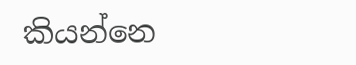කියන්නෙ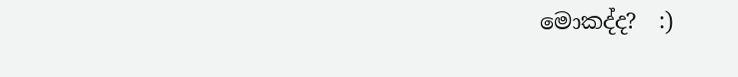මොකද්ද?  :)